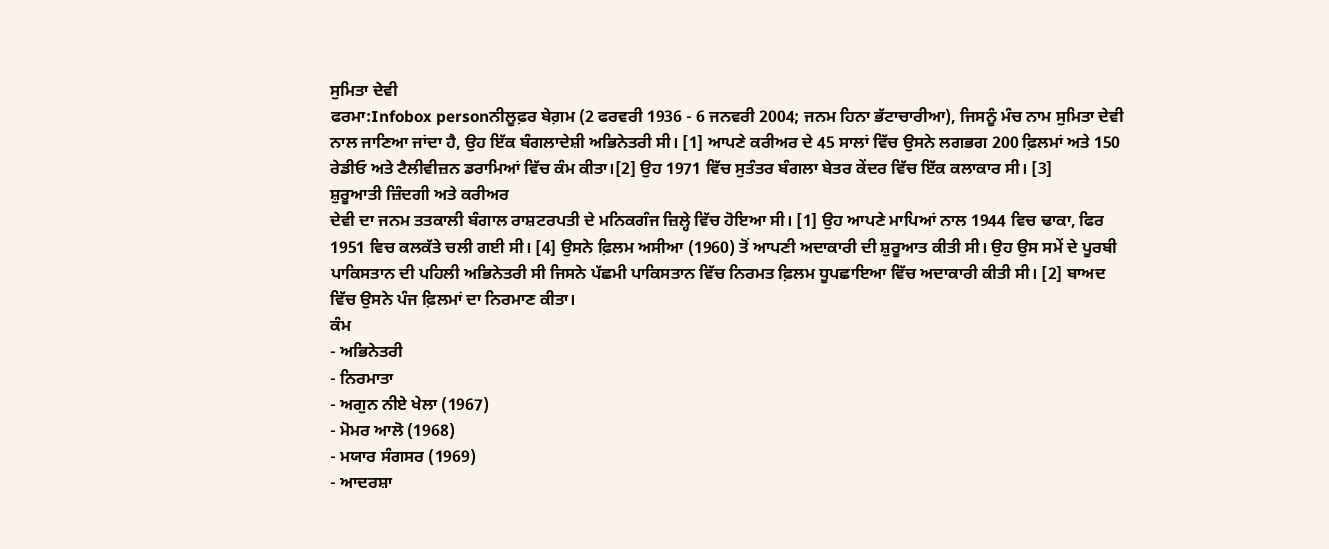ਸੁਮਿਤਾ ਦੇਵੀ
ਫਰਮਾ:Infobox personਨੀਲੂਫ਼ਰ ਬੇਗ਼ਮ (2 ਫਰਵਰੀ 1936 - 6 ਜਨਵਰੀ 2004; ਜਨਮ ਹਿਨਾ ਭੱਟਾਚਾਰੀਆ), ਜਿਸਨੂੰ ਮੰਚ ਨਾਮ ਸੁਮਿਤਾ ਦੇਵੀ ਨਾਲ ਜਾਣਿਆ ਜਾਂਦਾ ਹੈ, ਉਹ ਇੱਕ ਬੰਗਲਾਦੇਸ਼ੀ ਅਭਿਨੇਤਰੀ ਸੀ। [1] ਆਪਣੇ ਕਰੀਅਰ ਦੇ 45 ਸਾਲਾਂ ਵਿੱਚ ਉਸਨੇ ਲਗਭਗ 200 ਫ਼ਿਲਮਾਂ ਅਤੇ 150 ਰੇਡੀਓ ਅਤੇ ਟੈਲੀਵੀਜ਼ਨ ਡਰਾਮਿਆਂ ਵਿੱਚ ਕੰਮ ਕੀਤਾ।[2] ਉਹ 1971 ਵਿੱਚ ਸੁਤੰਤਰ ਬੰਗਲਾ ਬੇਤਰ ਕੇਂਦਰ ਵਿੱਚ ਇੱਕ ਕਲਾਕਾਰ ਸੀ। [3]
ਸ਼ੁਰੂਆਤੀ ਜ਼ਿੰਦਗੀ ਅਤੇ ਕਰੀਅਰ
ਦੇਵੀ ਦਾ ਜਨਮ ਤਤਕਾਲੀ ਬੰਗਾਲ ਰਾਸ਼ਟਰਪਤੀ ਦੇ ਮਨਿਕਗੰਜ ਜ਼ਿਲ੍ਹੇ ਵਿੱਚ ਹੋਇਆ ਸੀ। [1] ਉਹ ਆਪਣੇ ਮਾਪਿਆਂ ਨਾਲ 1944 ਵਿਚ ਢਾਕਾ, ਫਿਰ 1951 ਵਿਚ ਕਲਕੱਤੇ ਚਲੀ ਗਈ ਸੀ। [4] ਉਸਨੇ ਫ਼ਿਲਮ ਅਸੀਆ (1960) ਤੋਂ ਆਪਣੀ ਅਦਾਕਾਰੀ ਦੀ ਸ਼ੁਰੂਆਤ ਕੀਤੀ ਸੀ। ਉਹ ਉਸ ਸਮੇਂ ਦੇ ਪੂਰਬੀ ਪਾਕਿਸਤਾਨ ਦੀ ਪਹਿਲੀ ਅਭਿਨੇਤਰੀ ਸੀ ਜਿਸਨੇ ਪੱਛਮੀ ਪਾਕਿਸਤਾਨ ਵਿੱਚ ਨਿਰਮਤ ਫ਼ਿਲਮ ਧੂਪਛਾਇਆ ਵਿੱਚ ਅਦਾਕਾਰੀ ਕੀਤੀ ਸੀ। [2] ਬਾਅਦ ਵਿੱਚ ਉਸਨੇ ਪੰਜ ਫ਼ਿਲਮਾਂ ਦਾ ਨਿਰਮਾਣ ਕੀਤਾ।
ਕੰਮ
- ਅਭਿਨੇਤਰੀ
- ਨਿਰਮਾਤਾ
- ਅਗੁਨ ਨੀਏ ਖੇਲਾ (1967)
- ਮੋਮਰ ਆਲੋ (1968)
- ਮਯਾਰ ਸੰਗਸਰ (1969)
- ਆਦਰਸ਼ਾ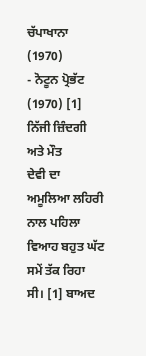ਚੱਪਾਖਾਨਾ (1970)
- ਨੋਟੂਨ ਪ੍ਰੋਭੱਟ (1970) [1]
ਨਿੱਜੀ ਜ਼ਿੰਦਗੀ ਅਤੇ ਮੌਤ
ਦੇਵੀ ਦਾ ਅਮੂਲਿਆ ਲਹਿਰੀ ਨਾਲ ਪਹਿਲਾ ਵਿਆਹ ਬਹੁਤ ਘੱਟ ਸਮੇਂ ਤੱਕ ਰਿਹਾ ਸੀ। [1] ਬਾਅਦ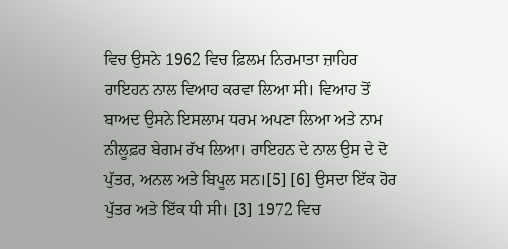ਵਿਚ ਉਸਨੇ 1962 ਵਿਚ ਫ਼ਿਲਮ ਨਿਰਮਾਤਾ ਜ਼ਾਹਿਰ ਰਾਇਹਨ ਨਾਲ ਵਿਆਹ ਕਰਵਾ ਲਿਆ ਸੀ। ਵਿਆਹ ਤੋਂ ਬਾਅਦ ਉਸਨੇ ਇਸਲਾਮ ਧਰਮ ਅਪਣਾ ਲਿਆ ਅਤੇ ਨਾਮ ਨੀਲੂਫ਼ਰ ਬੇਗਮ ਰੱਖ ਲਿਆ। ਰਾਇਹਨ ਦੇ ਨਾਲ ਉਸ ਦੇ ਦੋ ਪੁੱਤਰ, ਅਨਲ ਅਤੇ ਬਿਪੂਲ ਸਨ।[5] [6] ਉਸਦਾ ਇੱਕ ਹੋਰ ਪੁੱਤਰ ਅਤੇ ਇੱਕ ਧੀ ਸੀ। [3] 1972 ਵਿਚ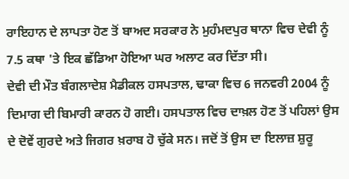ਰਾਇਹਾਨ ਦੇ ਲਾਪਤਾ ਹੋਣ ਤੋਂ ਬਾਅਦ ਸਰਕਾਰ ਨੇ ਮੁਹੰਮਦਪੁਰ ਥਾਨਾ ਵਿਚ ਦੇਵੀ ਨੂੰ 7.5 ਕਥਾ 'ਤੇ ਇਕ ਛੱਡਿਆ ਹੋਇਆ ਘਰ ਅਲਾਟ ਕਰ ਦਿੱਤਾ ਸੀ।
ਦੇਵੀ ਦੀ ਮੌਤ ਬੰਗਲਾਦੇਸ਼ ਮੈਡੀਕਲ ਹਸਪਤਾਲ, ਢਾਕਾ ਵਿਚ 6 ਜਨਵਰੀ 2004 ਨੂੰ ਦਿਮਾਗ ਦੀ ਬਿਮਾਰੀ ਕਾਰਨ ਹੋ ਗਈ। ਹਸਪਤਾਲ ਵਿਚ ਦਾਖ਼ਲ ਹੋਣ ਤੋਂ ਪਹਿਲਾਂ ਉਸ ਦੇ ਦੋਵੇਂ ਗੁਰਦੇ ਅਤੇ ਜਿਗਰ ਖ਼ਰਾਬ ਹੋ ਚੁੱਕੇ ਸਨ। ਜਦੋਂ ਤੋਂ ਉਸ ਦਾ ਇਲਾਜ਼ ਸ਼ੁਰੂ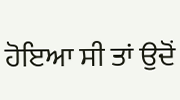ਹੋਇਆ ਸੀ ਤਾਂ ਉਦੋਂ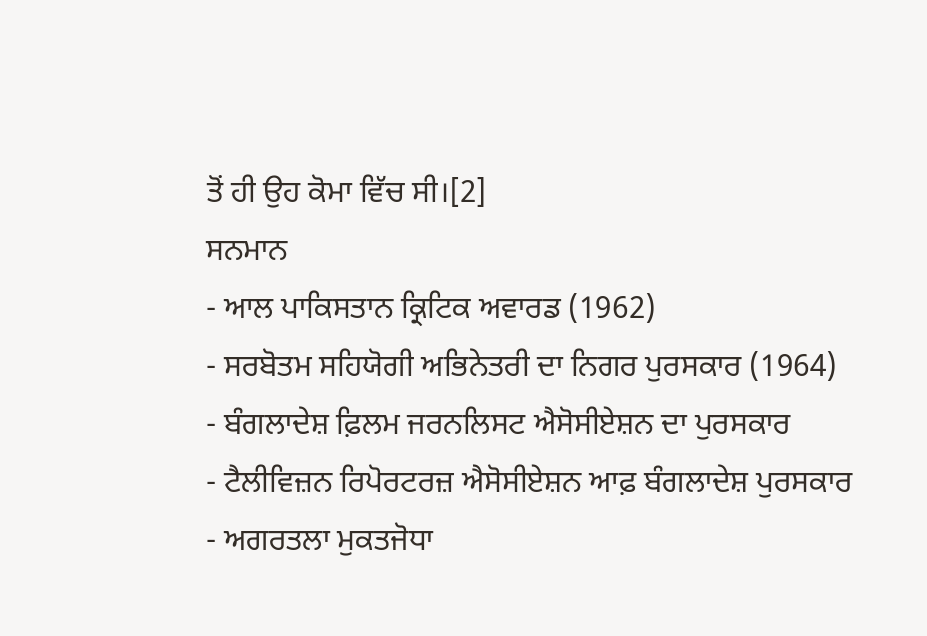ਤੋਂ ਹੀ ਉਹ ਕੋਮਾ ਵਿੱਚ ਸੀ।[2]
ਸਨਮਾਨ
- ਆਲ ਪਾਕਿਸਤਾਨ ਕ੍ਰਿਟਿਕ ਅਵਾਰਡ (1962)
- ਸਰਬੋਤਮ ਸਹਿਯੋਗੀ ਅਭਿਨੇਤਰੀ ਦਾ ਨਿਗਰ ਪੁਰਸਕਾਰ (1964)
- ਬੰਗਲਾਦੇਸ਼ ਫ਼ਿਲਮ ਜਰਨਲਿਸਟ ਐਸੋਸੀਏਸ਼ਨ ਦਾ ਪੁਰਸਕਾਰ
- ਟੈਲੀਵਿਜ਼ਨ ਰਿਪੋਰਟਰਜ਼ ਐਸੋਸੀਏਸ਼ਨ ਆਫ਼ ਬੰਗਲਾਦੇਸ਼ ਪੁਰਸਕਾਰ
- ਅਗਰਤਲਾ ਮੁਕਤਜੋਧਾ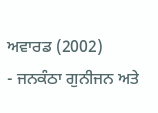ਅਵਾਰਡ (2002)
- ਜਨਕੰਠਾ ਗੁਨੀਜਨ ਅਤੇ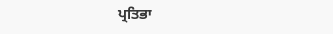ਪ੍ਰਤਿਭਾ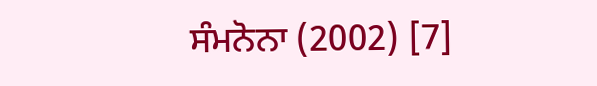ਸੰਮਨੋਨਾ (2002) [7]